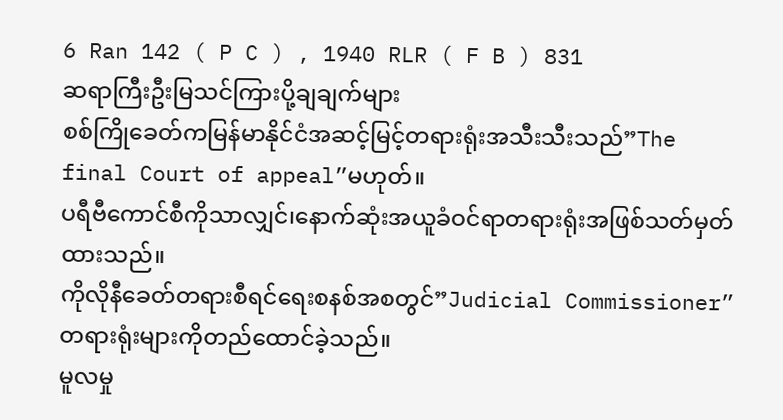6 Ran 142 ( P C ) , 1940 RLR ( F B ) 831
ဆရာကြီးဦးမြသင်ကြားပို့ချချက်များ
စစ်ကြိုခေတ်ကမြန်မာနိုင်ငံအဆင့်မြင့်တရားရုံးအသီးသီးသည်”The final Court of appeal”မဟုတ်။
ပရီဗီကောင်စီကိုသာလျှင်၊နောက်ဆုံးအယူခံဝင်ရာတရားရုံးအဖြစ်သတ်မှတ်ထားသည်။
ကိုလိုနီခေတ်တရားစီရင်ရေးစနစ်အစတွင်”Judicial Commissioner”တရားရုံးများကိုတည်ထောင်ခဲ့သည်။
မူလမှု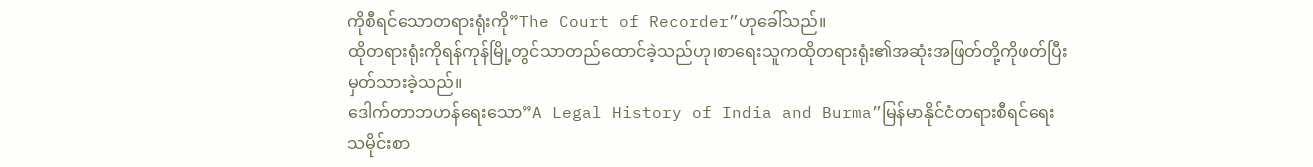ကိုစီရင်သောတရားရုံးကို”The Court of Recorder”ဟုခေါ်သည်။
ထိုတရားရုံးကိုရန်ကုန်မြို့တွင်သာတည်ထောင်ခဲ့သည်ဟု၊စာရေးသူကထိုတရားရုံး၏အဆုံးအဖြတ်တို့ကိုဖတ်ပြီးမှတ်သားခဲ့သည်။
ဒေါက်တာဘဟန်ရေးသော”A Legal History of India and Burma”မြန်မာနိုင်ငံတရားစီရင်ရေးသမိုင်းစာ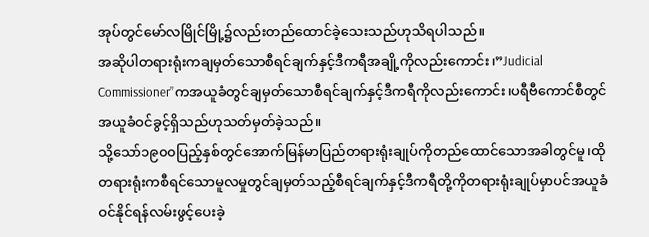အုပ်တွင်မော်လမြိုင်မြို့၌လည်းတည်ထောင်ခဲ့သေးသည်ဟုသိရပါသည်။
အဆိုပါတရားရုံးကချမှတ်သောစီရင်ချက်နှင့်ဒီကရီအချို့ကိုလည်းကောင်း၊”Judicial Commissioner”ကအယူခံတွင်ချမှတ်သောစီရင်ချက်နှင့်ဒီကရီကိုလည်းကောင်း၊ပရီဗီကောင်စီတွင်အယူခံဝင်ခွင့်ရှိသည်ဟုသတ်မှတ်ခဲ့သည်။
သို့သော်၁၉၀၀ပြည့်နှစ်တွင်အောက်မြန်မာပြည်တရားရုံးချုပ်ကိုတည်ထောင်သောအခါတွင်မူ၊ထိုတရားရုံးကစီရင်သောမူလမှုတွင်ချမှတ်သည့်စီရင်ချက်နှင့်ဒီကရီတို့ကိုတရားရုံးချုပ်မှာပင်အယူခံဝင်နိုင်ရန်လမ်းဖွင့်ပေးခဲ့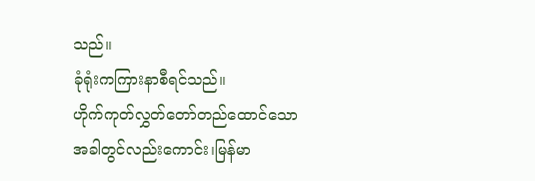သည်။
ခုံရုံးကကြားနာစီရင်သည်။
ဟိုက်ကုတ်လွှတ်တော်တည်ထောင်သောအခါတွင်လည်းကောင်း၊မြန်မာ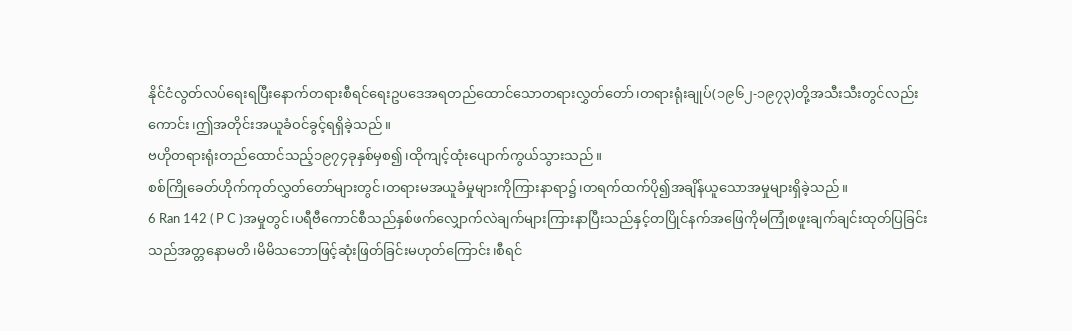နိုင်ငံလွတ်လပ်ရေးရပြီးနောက်တရားစီရင်ရေးဥပဒေအရတည်ထောင်သောတရားလွှတ်တော်၊တရားရုံးချုပ်(၁၉၆၂-၁၉၇၃)တို့အသီးသီးတွင်လည်းကောင်း၊ဤအတိုင်းအယူခံဝင်ခွင့်ရရှိခဲ့သည်။
ဗဟိုတရားရုံးတည်ထောင်သည့်၁၉၇၄ခုနှစ်မှစ၍၊ထိုကျင့်ထုံးပျောက်ကွယ်သွားသည်။
စစ်ကြိုခေတ်ဟိုက်ကုတ်လွှတ်တော်များတွင်၊တရားမအယူခံမှုများကိုကြားနာရာ၌၊တရက်ထက်ပို၍အချိန်ယူသောအမှုများရှိခဲ့သည်။
6 Ran 142 ( P C )အမှုတွင်၊ပရီဗီကောင်စီသည်နှစ်ဖက်လျှောက်လဲချက်များကြားနာပြီးသည်နှင့်တပြိုင်နက်အဖြေကိုမကြုံစဖူးချက်ချင်းထုတ်ပြခြင်းသည်အတ္တနောမတိ၊မိမိသဘောဖြင့်ဆုံးဖြတ်ခြင်းမဟုတ်ကြောင်း၊စီရင်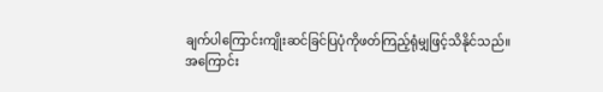ချက်ပါကြောင်းကျိုးဆင်ခြင်ပြပုံကိုဖတ်ကြည့်ရုံမျှဖြင့်သိနိုင်သည်။
အကြောင်း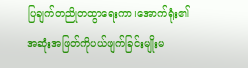ပြချက်တညိုတထွာရေးကာ၊အောက်ရုံး၏အဆုံးအဖြတ်ကိုပယ်ဖျက်ခြင်းမျိုးမ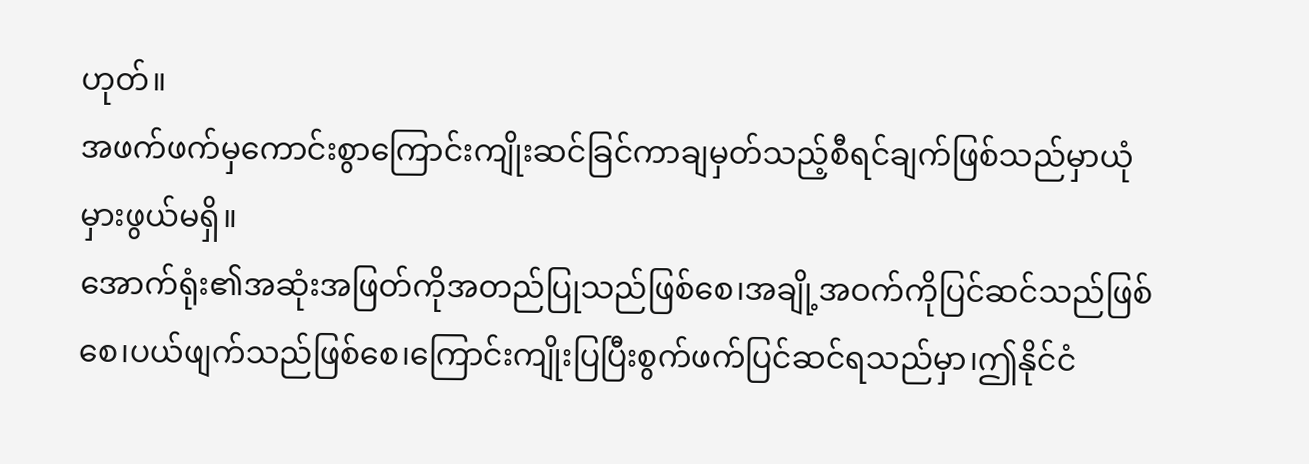ဟုတ်။
အဖက်ဖက်မှကောင်းစွာကြောင်းကျိုးဆင်ခြင်ကာချမှတ်သည့်စီရင်ချက်ဖြစ်သည်မှာယုံမှားဖွယ်မရှိ။
အောက်ရုံး၏အဆုံးအဖြတ်ကိုအတည်ပြုသည်ဖြစ်စေ၊အချို့အဝက်ကိုပြင်ဆင်သည်ဖြစ်စေ၊ပယ်ဖျက်သည်ဖြစ်စေ၊ကြောင်းကျိုးပြပြီးစွက်ဖက်ပြင်ဆင်ရသည်မှာ၊ဤနိုင်ငံ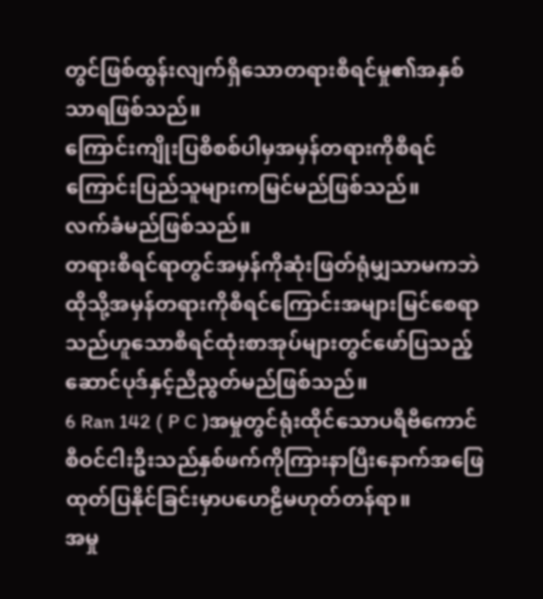တွင်ဖြစ်ထွန်းလျက်ရှိသောတရားစီရင်မှု၏အနှစ်သာရဖြစ်သည်။
ကြောင်းကျိုးပြစိစစ်ပါမှအမှန်တရားကိုစီရင်ကြောင်းပြည်သူများကမြင်မည်ဖြစ်သည်။
လက်ခံမည်ဖြစ်သည်။
တရားစီရင်ရာတွင်အမှန်ကိုဆုံးဖြတ်ရုံမျှသာမကဘဲထိုသို့အမှန်တရားကိုစီရင်ကြောင်းအများမြင်စေရာသည်ဟူသောစီရင်ထုံးစာအုပ်များတွင်ဖော်ပြသည့်ဆောင်ပုဒ်နှင့်ညီညွတ်မည်ဖြစ်သည်။
6 Ran 142 ( P C )အမှုတွင်ရုံးထိုင်သောပရီဗီကောင်စီဝင်ငါးဦးသည်နှစ်ဖက်ကိုကြားနာပြီးနောက်အဖြေထုတ်ပြနိုင်ခြင်းမှာပဟေဠိမဟုတ်တန်ရာ။
အမှု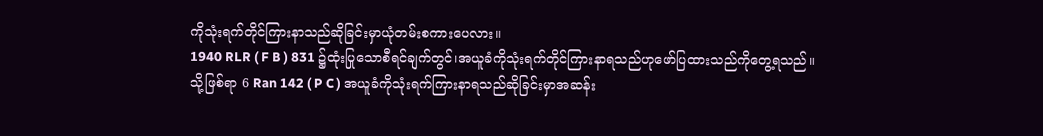ကိုသုံးရက်တိုင်ကြားနာသည်ဆိုခြင်းမှာယုံတမ်းစကားပေလား။
1940 RLR ( F B ) 831 ၌ထုံးပြုသောစီရင်ချက်တွင်၊အယူခံကိုသုံးရက်တိုင်ကြားနာရသည်ဟုဖော်ပြထားသည်ကိုတွေ့ရသည်။
သို့ဖြစ်ရာ 6 Ran 142 ( P C ) အယူခံကိုသုံးရက်ကြားနာရသည်ဆိုခြင်းမှာအဆန်း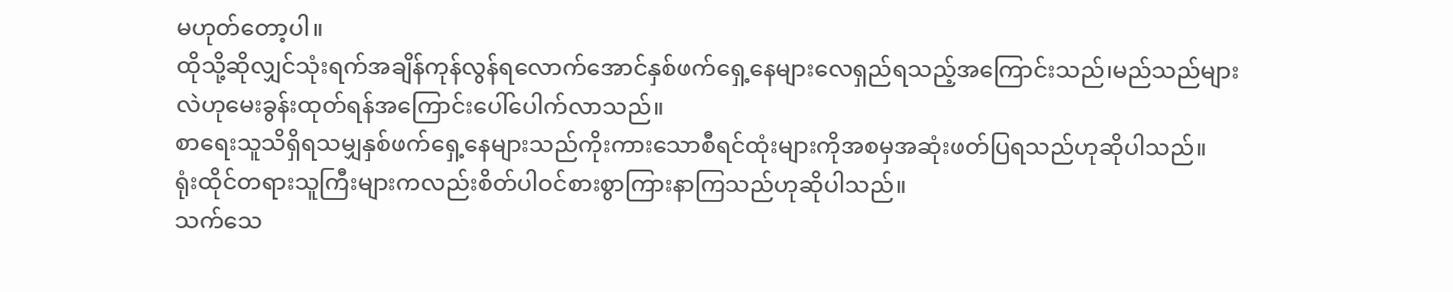မဟုတ်တော့ပါ။
ထိုသို့ဆိုလျှင်သုံးရက်အချိန်ကုန်လွန်ရလောက်အောင်နှစ်ဖက်ရှေ့နေများလေရှည်ရသည့်အကြောင်းသည်၊မည်သည်များလဲဟုမေးခွန်းထုတ်ရန်အကြောင်းပေါ်ပေါက်လာသည်။
စာရေးသူသိရှိရသမျှနှစ်ဖက်ရှေ့နေများသည်ကိုးကားသောစီရင်ထုံးများကိုအစမှအဆုံးဖတ်ပြရသည်ဟုဆိုပါသည်။
ရုံးထိုင်တရားသူကြီးများကလည်းစိတ်ပါဝင်စားစွာကြားနာကြသည်ဟုဆိုပါသည်။
သက်သေ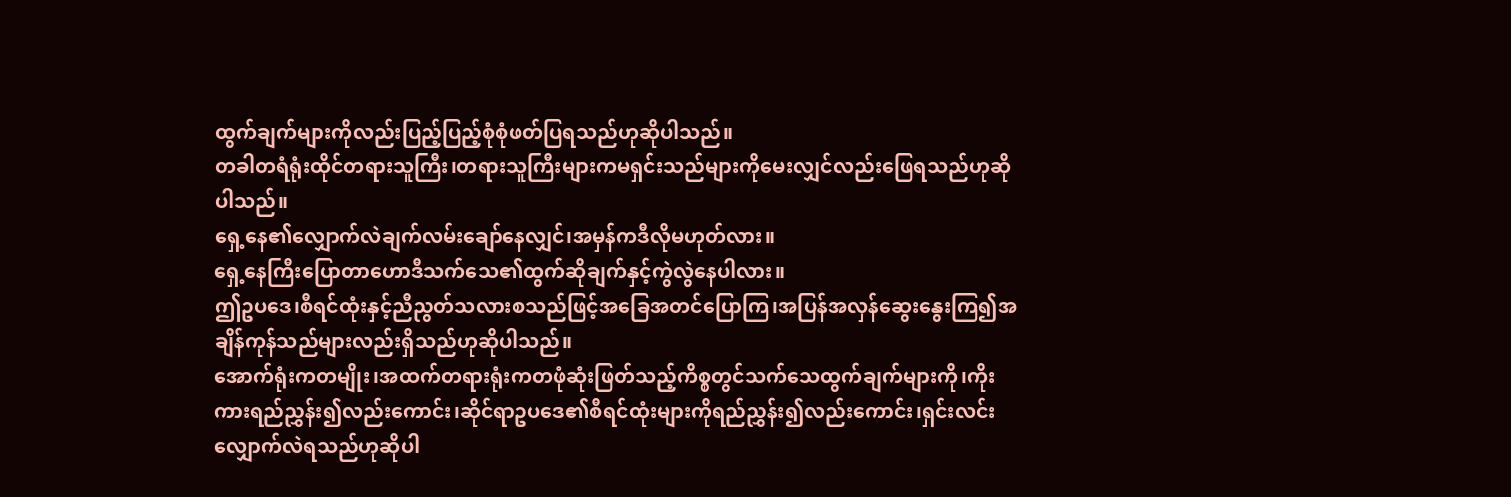ထွက်ချက်များကိုလည်းပြည့်ပြည့်စုံစုံဖတ်ပြရသည်ဟုဆိုပါသည်။
တခါတရံရုံးထိုင်တရားသူကြီး၊တရားသူကြီးများကမရှင်းသည်များကိုမေးလျှင်လည်းဖြေရသည်ဟုဆိုပါသည်။
ရှေ့နေ၏လျှောက်လဲချက်လမ်းချော်နေလျှင်၊အမှန်ကဒီလိုမဟုတ်လား။
ရှေ့နေကြီးပြောတာဟောဒီသက်သေ၏ထွက်ဆိုချက်နှင့်ကွဲလွဲနေပါလား။
ဤဥပဒေ၊စီရင်ထုံးနှင့်ညီညွတ်သလားစသည်ဖြင့်အခြေအတင်ပြောကြ၊အပြန်အလှန်ဆွေးနွေးကြ၍အချိန်ကုန်သည်များလည်းရှိသည်ဟုဆိုပါသည်။
အောက်ရုံးကတမျိုး၊အထက်တရားရုံးကတဖုံဆုံးဖြတ်သည့်ကိစ္စတွင်သက်သေထွက်ချက်များကို၊ကိုးကားရည်ညွှန်း၍လည်းကောင်း၊ဆိုင်ရာဥပဒေ၏စီရင်ထုံးများကိုရည်ညွှန်း၍လည်းကောင်း၊ရှင်းလင်းလျှောက်လဲရသည်ဟုဆိုပါ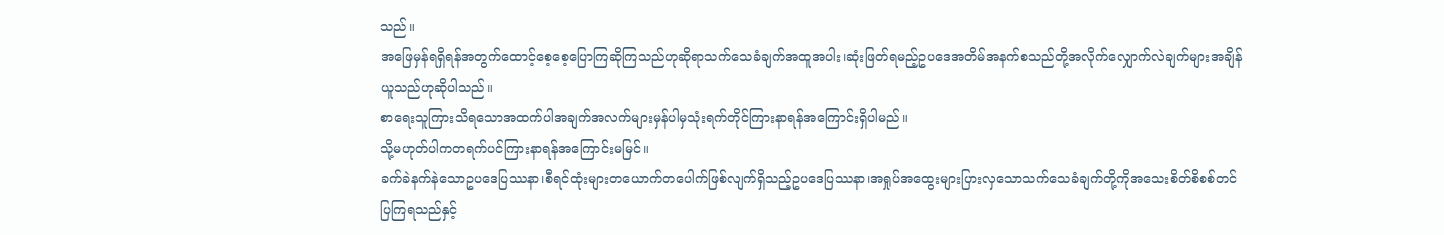သည်။
အဖြေမှန်ရရှိရန်အတွက်ထောင့်စေ့စေ့ပြောကြဆိုကြသည်ဟုဆိုရာသက်သေခံချက်အထူအပါး၊ဆုံးဖြတ်ရမည့်ဥပဒေအတိမ်အနက်စသည်တို့အလိုက်လျှောက်လဲချက်များအချိန်ယူသည်ဟုဆိုပါသည်။
စာရေးသူကြားသိရသောအထက်ပါအချက်အလက်များမှန်ပါမှသုံးရက်တိုင်ကြားနာရန်အကြောင်းရှိပါမည်။
သို့မဟုတ်ပါကတရက်ပင်ကြားနာရန်အကြောင်းမမြင်။
ခက်ခဲနက်နဲသောဥပဒေပြဿနာ၊စီရင်ထုံးများတယောက်တပေါက်ဖြစ်လျက်ရှိသည့်ဥပဒေပြဿနာ၊အရှုပ်အထွေးများပြားလှသောသက်သေခံချက်တို့ကိုအသေးစိတ်စိစစ်တင်ပြကြရသည်နှင့်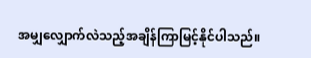အမျှလျှောက်လဲသည့်အချိန်ကြာမြင့်နိုင်ပါသည်။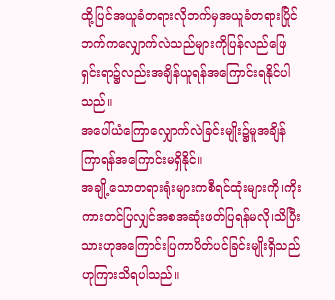ထို့ပြင်အယူခံတရားလိုဘက်မှအယူခံတရားပြိုင်ဘက်ကလျှောက်လဲသည်များကိုပြန်လည်ဖြေရှင်းရာ၌လည်းအချိန်ယူရန်အကြောင်းရနိုင်ပါသည်။
အပေါ်ယံကြောလျှောက်လဲခြင်းမျိုး၌မူအချိန်ကြာရန်အကြောင်းမရှိနိုင်။
အချို့သောတရားရုံးများကစီရင်ထုံးများကို၊ကိုးကားတင်ပြလျှင်အစအဆုံးဖတ်ပြရန်မလို၊သိပြီးသားဟုအကြောင်းပြကာပိတ်ပင်ခြင်းမျိုးရှိသည်ဟုကြားသိရပါသည်။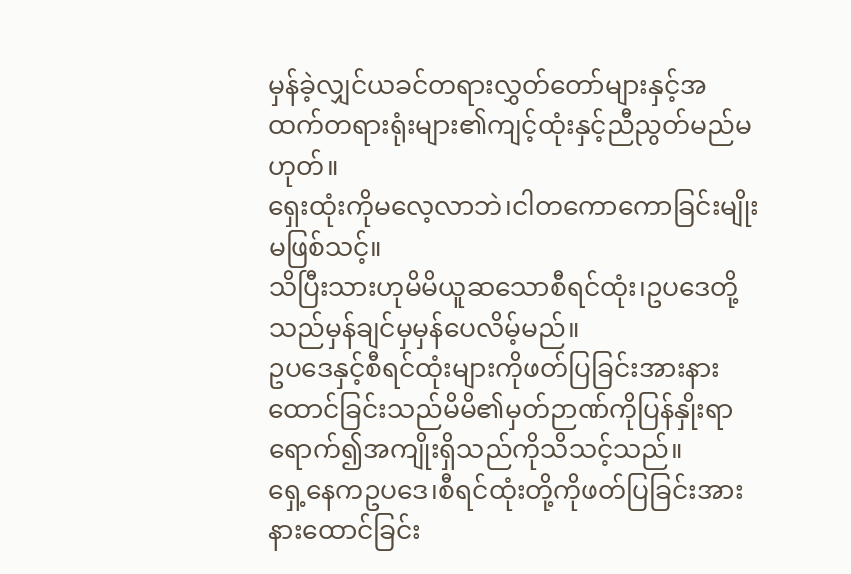မှန်ခဲ့လျှင်ယခင်တရားလွှတ်တော်များနှင့်အထက်တရားရုံးများ၏ကျင့်ထုံးနှင့်ညီညွတ်မည်မဟုတ်။
ရှေးထုံးကိုမလေ့လာဘဲ၊ငါတကောကောခြင်းမျိုးမဖြစ်သင့်။
သိပြီးသားဟုမိမိယူဆသောစီရင်ထုံး၊ဥပဒေတို့သည်မှန်ချင်မှမှန်ပေလိမ့်မည်။
ဥပဒေနှင့်စီရင်ထုံးများကိုဖတ်ပြခြင်းအားနားထောင်ခြင်းသည်မိမိ၏မှတ်ဉာဏ်ကိုပြန်နှိုးရာရောက်၍အကျိုးရှိသည်ကိုသိသင့်သည်။
ရှေ့နေကဥပဒေ၊စီရင်ထုံးတို့ကိုဖတ်ပြခြင်းအားနားထောင်ခြင်း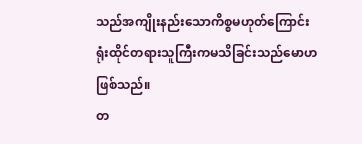သည်အကျိုးနည်းသောကိစ္စမဟုတ်ကြောင်းရုံးထိုင်တရားသူကြီးကမသိခြင်းသည်မောဟဖြစ်သည်။
တ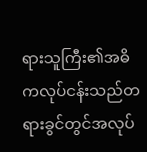ရားသူကြီး၏အဓိကလုပ်ငန်းသည်တရားခွင်တွင်အလုပ်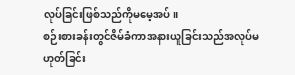လုပ်ခြင်းဖြစ်သည်ကိုမမေ့အပ်။
စဉ်းစားခန်းတွင်ဇိမ်ခံကာအနားယူခြင်းသည်အလုပ်မဟုတ်ခြင်း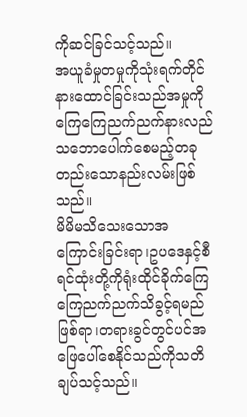ကိုဆင်ခြင်သင့်သည်။
အယူခံမှုတမှုကိုသုံးရက်တိုင်နားထောင်ခြင်းသည်အမှုကိုကြေကြေညက်ညက်နားလည်သဘောပေါက်စေမည့်တခုတည်းသောနည်းလမ်းဖြစ်သည်။
မိမိမသိသေးသောအကြောင်းခြင်းရာ၊ဥပဒေနှင့်စီရင်ထုံးတို့ကိုရုံးထိုင်ခိုက်ကြေကြေညက်ညက်သိခွင့်ရမည်ဖြစ်ရာ၊တရားခွင်တွင်ပင်အဖြေပေါ်စေနိုင်သည်ကိုသတိချပ်သင့်သည်။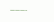———-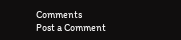Comments
Post a Comment